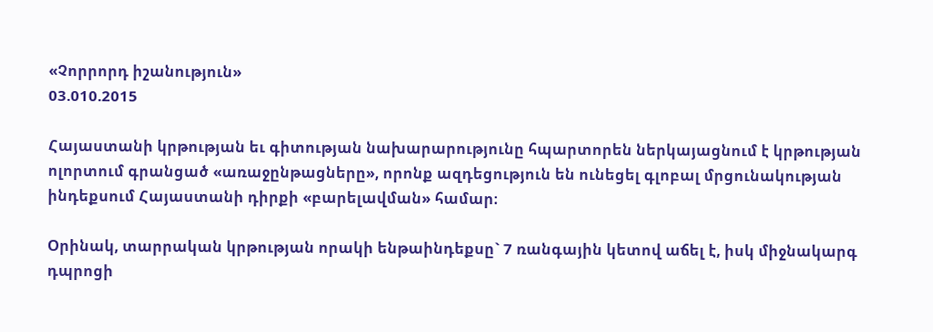«Չորրորդ իշանություն»
03.010.2015

Հայաստանի կրթության եւ գիտության նախարարությունը հպարտորեն ներկայացնում է կրթության ոլորտում գրանցած «առաջընթացները», որոնք ազդեցություն են ունեցել գլոբալ մրցունակության ինդեքսում Հայաստանի դիրքի «բարելավման» համար։

Օրինակ, տարրական կրթության որակի ենթաինդեքսը` 7 ռանգային կետով աճել է, իսկ միջնակարգ դպրոցի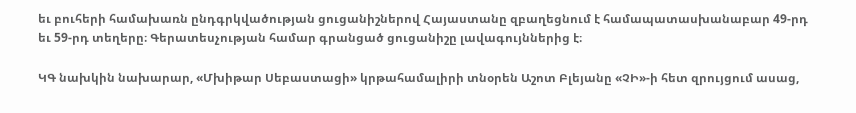եւ բուհերի համախառն ընդգրկվածության ցուցանիշներով Հայաստանը զբաղեցնում է համապատասխանաբար 49-րդ եւ 59-րդ տեղերը։ Գերատեսչության համար գրանցած ցուցանիշը լավագույններից է։

ԿԳ նախկին նախարար, «Մխիթար Սեբաստացի» կրթահամալիրի տնօրեն Աշոտ Բլեյանը «ՉԻ»-ի հետ զրույցում ասաց,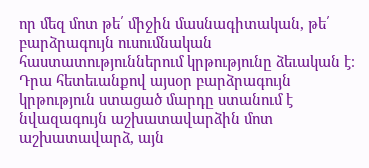որ մեզ մոտ թե՛ միջին մասնագիտական, թե՛ բարձրագույն ուսումնական հաստատություններում կրթությունը ձեւական է։ Դրա հետեւանքով այսօր բարձրագույն կրթություն ստացած մարդը ստանում է նվազագույն աշխատավարձին մոտ աշխատավարձ, այն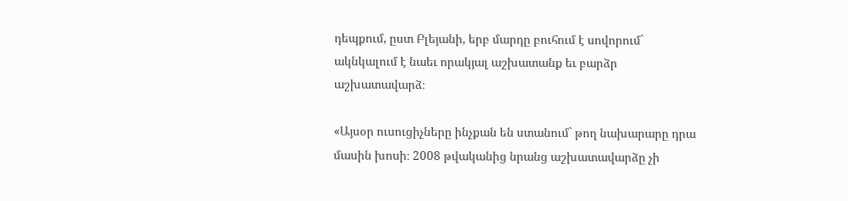դեպքում, ըստ Բլեյանի, երբ մարդը բուհում է սովորում` ակնկալում է նաեւ որակյալ աշխատանք եւ բարձր աշխատավարձ։

«Այսօր ուսուցիչները ինչքան են ստանում` թող նախարարը դրա մասին խոսի։ 2008 թվականից նրանց աշխատավարձը չի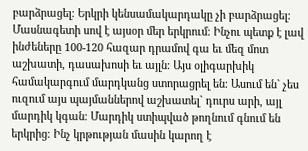բարձրացել։ Երկրի կենսամակարդակը չի բարձրացել։ Մասնագետի սով է այսօր մեր երկրում։ Ինչու պետք է լավ ինժեները 100-120 հազար դրամով գա եւ մեզ մոտ աշխատի, դասախոսի եւ այլն։ Այս օլիգարխիկ համակարգում մարդկանց ստորացրել են։ Ասում են` չես ուզում այս պայմաններով աշխատել` դուրս արի, այլ մարդիկ կգան։ Մարդիկ ստիպված թողնում գնում են երկրից։ Ինչ կրթության մասին կարող է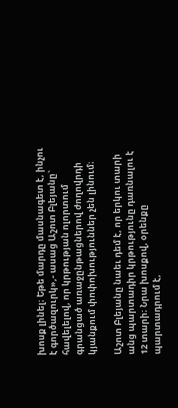խոսք լինել։ Եթե մարդը մասնագետ է, ինչու է գործազուրկ»,- ասաց Աշոտ Բլեյանը` հավելելով, որ կրթության ոլորտում գրանցած առաջընթացներով ժողովրդի կյանքում փոփոխություններ չեն լինում։

Աշոտ Բլեյանը նաեւ դեմ է, որ երկու տարի անց պարտադիր կրթությունը դառնալու է 12 տարի։ Նրա խոսքով, օրենքը պարտադրում է,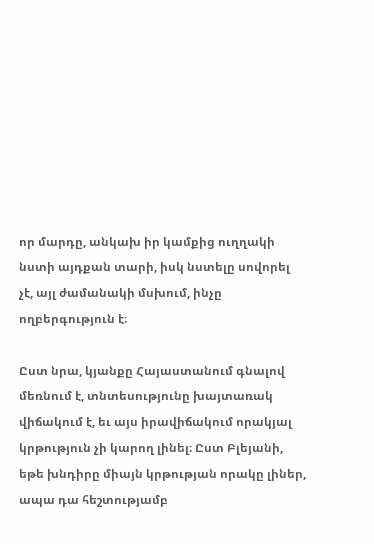որ մարդը, անկախ իր կամքից ուղղակի նստի այդքան տարի, իսկ նստելը սովորել չէ, այլ ժամանակի մսխում, ինչը ողբերգություն է։

Ըստ նրա, կյանքը Հայաստանում գնալով մեռնում է, տնտեսությունը խայտառակ վիճակում է, եւ այս իրավիճակում որակյալ կրթություն չի կարող լինել։ Ըստ Բլեյանի, եթե խնդիրը միայն կրթության որակը լիներ, ապա դա հեշտությամբ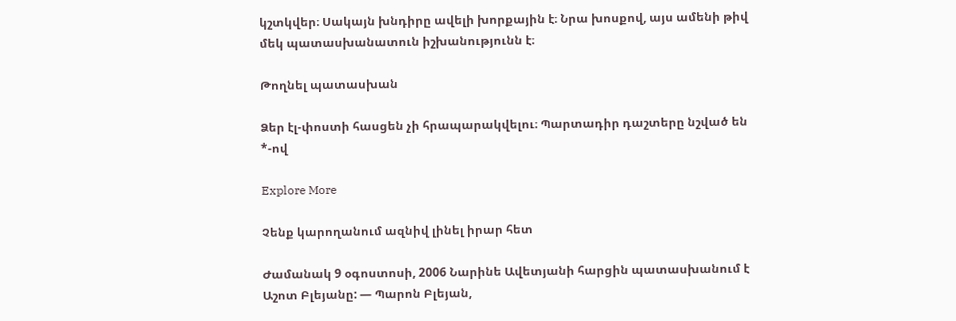կշտկվեր։ Սակայն խնդիրը ավելի խորքային է։ Նրա խոսքով, այս ամենի թիվ մեկ պատասխանատուն իշխանությունն է։

Թողնել պատասխան

Ձեր էլ-փոստի հասցեն չի հրապարակվելու։ Պարտադիր դաշտերը նշված են *-ով

Explore More

Չենք կարողանում ազնիվ լինել իրար հետ

Ժամանակ 9 օգոստոսի, 2006 Նարինե Ավետյանի հարցին պատասխանում է Աշոտ Բլեյանը: — Պարոն Բլեյան,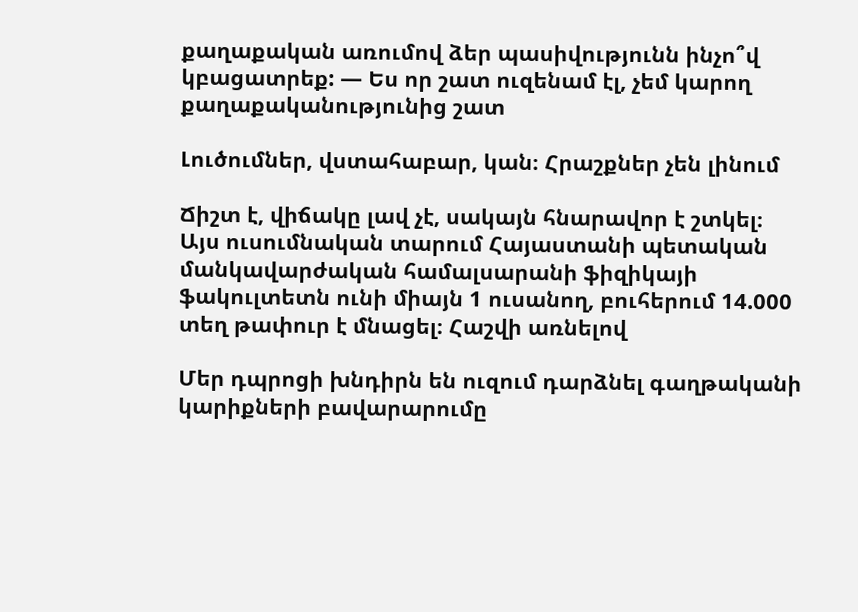քաղաքական առումով ձեր պասիվությունն ինչո՞վ կբացատրեք: — Ես որ շատ ուզենամ էլ, չեմ կարող քաղաքականությունից շատ

Լուծումներ, վստահաբար, կան։ Հրաշքներ չեն լինում

Ճիշտ է, վիճակը լավ չէ, սակայն հնարավոր է շտկել։  Այս ուսումնական տարում Հայաստանի պետական մանկավարժական համալսարանի ֆիզիկայի ֆակուլտետն ունի միայն 1 ուսանող, բուհերում 14.000 տեղ թափուր է մնացել։ Հաշվի առնելով

Մեր դպրոցի խնդիրն են ուզում դարձնել գաղթականի կարիքների բավարարումը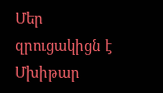Մեր զրուցակիցն է Մխիթար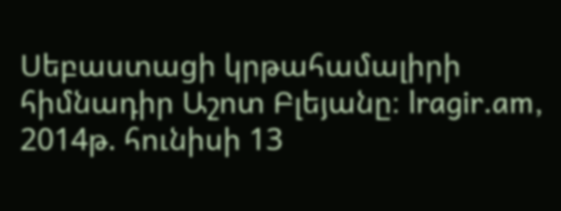Սեբաստացի կրթահամալիրի հիմնադիր Աշոտ Բլեյանը։ lragir.am, 2014թ. հունիսի 13